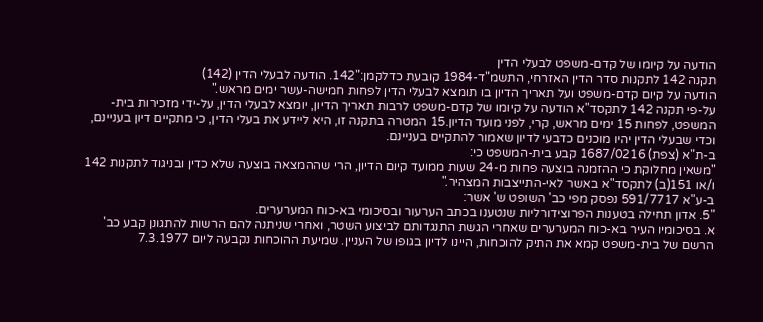הודעה על קיומו של קדם-משפט לבעלי הדין
תקנה 142 לתקנות סדר הדין האזרחי, התשמ"ד-1984 קובעת כדלקמן:"142. הודעה לבעלי הדין (142)
הודעה על קיום קדם-משפט ועל תאריך הדיון בו תומצא לבעלי הדין לפחות חמישה-עשר ימים מראש."
על-פי תקנה 142 לתקסד"א הודעה על קיומו של קדם-משפט לרבות תאריך הדיון, יומצא לבעלי הדין, על-ידי מזכירות בית-המשפט, לפחות 15 ימים מראש, קרי, לפני מועד הדיון.15 המטרה בתקנה זו, היא ליידע את בעלי הדין, כי מתקיים דיון בעניינם, וכדי שבעלי הדין יהיו מוכנים כדבעי לדיון שאמור להתקיים בעניינם.
ב-ת"א (צפת) 1687/0216 קבע בית-המשפט כי:
"משאין מחלוקת כי ההזמנה בוצעה פחות מ-24 שעות ממועד קיום הדיון, הרי שההמצאה בוצעה שלא כדין ובניגוד לתקנות 142 ו/או 151(ב) לתקסד"א באשר לאי-התייצבות המצהיר."
ב-ע"א 591/7717 נפסק מפי כב' השופט ש' אשר:
"5. אדון תחילה בטענות הפרוצידורליות שנטענו בכתב הערעור ובסיכומי בא-כוח המערערים.
א. בסיכומיו העיר בא-כוח המערערים שאחרי הגשת התנגדותם לביצוע השטר, ואחרי שניתנה להם הרשות להתגונן קבע כב' הרשם של בית-משפט קמא את התיק להוכחות, היינו לדיון בגופו של העניין. שמיעת ההוכחות נקבעה ליום 7.3.1977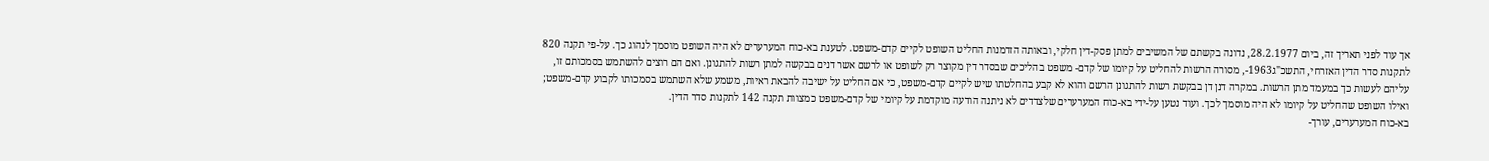אך עוד לפני תאריך זה, ביום 28.2.1977, נדונה בקשתם של המשיבים למתן פסק-דין חלקי, ובאותה הזדמנות החליט השופט לקיים קדם-משפט. לטענת בא-כוח המערערים לא היה השופט מוסמך לנהוג כך. על-פי תקנה 820 לתקנות סדר הדין האזרחי, התשכ"ג1963-, מסורה הרשות להחליט על קיומו של קדם- משפט בהליכים שבסדר דין מקוצר רק לשופט או לרשם אשר דנים בבקשה למתן רשות להתגונן. ואם הם רוצים להשתמש בסמכותם זו, עליהם לעשות כך במעמד מתן הרשות. במקרה דנן דן בבקשת רשות להתגונן הרשם והוא לא קבע בהחלטתו שיש לקיים קדם-משפט, כי אם החליט על ישיבה להבאת ראיות, משמע שלא השתמש בסמכותו לקבוע קדם-משפט; ואילו השופט שהחליט על קיומו לא היה מוסמך לכך. ועוד נטען על-ידי בא-כוח המערערים שלצדדים לא ניתנה הודעה מוקדמת על קיומי של קדם-משפט כמצוות תקנה 142 לתקנות סדר הדין.
בא-כוח המערערים, עורך-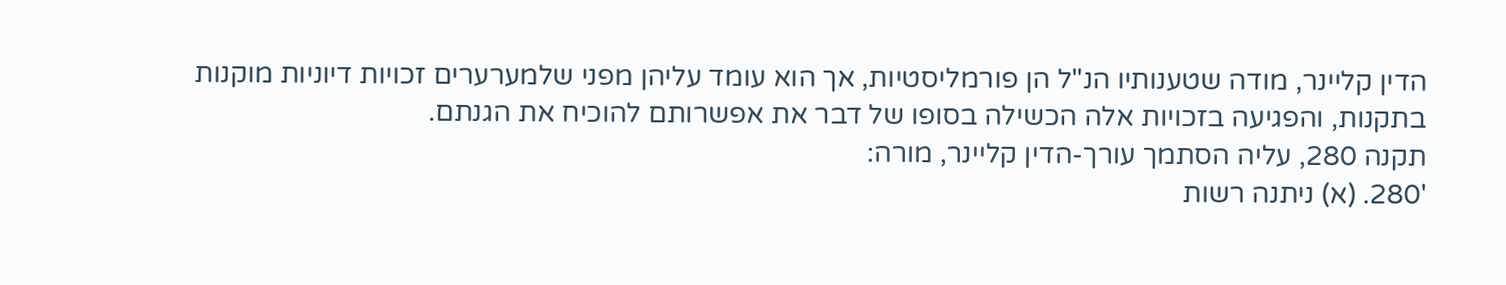הדין קליינר, מודה שטענותיו הנ"ל הן פורמליסטיות, אך הוא עומד עליהן מפני שלמערערים זכויות דיוניות מוקנות בתקנות, והפגיעה בזכויות אלה הכשילה בסופו של דבר את אפשרותם להוכיח את הגנתם.
תקנה 280, עליה הסתמך עורך-הדין קליינר, מורה:
'280. (א) ניתנה רשות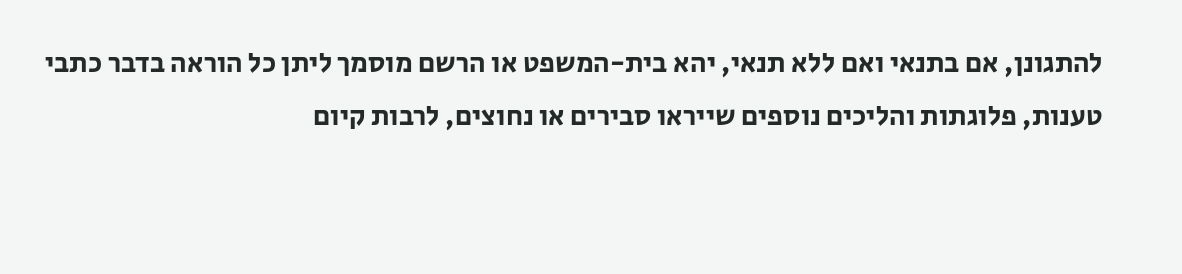להתגונן, אם בתנאי ואם ללא תנאי, יהא בית-המשפט או הרשם מוסמך ליתן כל הוראה בדבר כתבי טענות, פלוגתות והליכים נוספים שייראו סבירים או נחוצים, לרבות קיום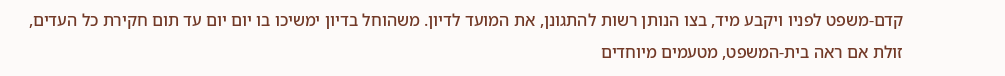קדם-משפט לפניו ויקבע מיד, בצו הנותן רשות להתגונן, את המועד לדיון. משהוחל בדיון ימשיכו בו יום יום עד תום חקירת כל העדים, זולת אם ראה בית-המשפט, מטעמים מיוחדים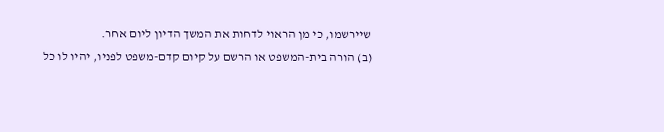שיירשמו, כי מן הראוי לדחות את המשך הדיון ליום אחר.
(ב) הורה בית-המשפט או הרשם על קיום קדם-משפט לפניו, יהיו לו כל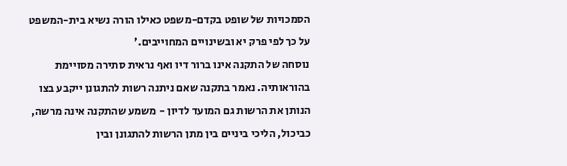הסמכויות של שופט בקדם-משפט כאילו הורה נשיא בית-המשפט על כך לפי פרק יא ובשינויים המחוייבים.'
נוסחה של התקנה אינו ברור דיו ואף נראית סתירה מסויימת בהוראותיה. נאמר בתקנה שאם ניתנה רשות להתגונן ייקבע בצו הנותן את הרשות גם המועד לדיון - משמע שהתקנה אינה מרשה, כביכול, הליכי ביניים בין מתן הרשות להתגונן ובין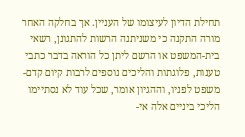תחילת הדיון לעיצומו של העניין. אך בחלקה האחר מורה התקנה כי משניתנה הרשות להתגונן, רשאי בית-המשפט או הרשם ליתן כל הוראה בדבר כתבי טענות, פלוגתות והליכים נוספים לרבות קיום קדם-משפט לפניו, וההגיון אומר, שכל עוד לא נסתיימו הליכי ביניים אלה אי-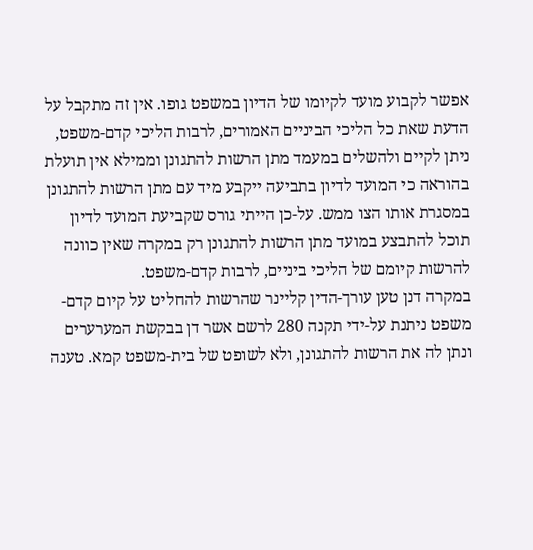אפשר לקבוע מועד לקיומו של הדיון במשפט גופו. אין זה מתקבל על הדעת שאת כל הליכי הביניים האמורים, לרבות הליכי קדם-משפט, ניתן לקיים ולהשלים במעמד מתן הרשות להתגונן וממילא אין תועלת בהוראה כי המועד לדיון בתביעה ייקבע מיד עם מתן הרשות להתגונן במסגרת אותו הצו ממש. על-כן הייתי גורס שקביעת המועד לדיון תוכל להתבצע במועד מתן הרשות להתגונן רק במקרה שאין כוונה להרשות קיומם של הליכי ביניים, לרבות קדם-משפט.
במקרה דנן טען עורך-הדין קליינר שהרשות להחליט על קיום קדם- משפט ניתנת על-ידי תקנה 280 לרשם אשר דן בבקשת המערערים ונתן לה את הרשות להתגונן, ולא לשופט של בית-משפט קמא. טענה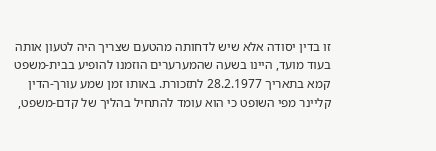זו בדין יסודה אלא שיש לדחותה מהטעם שצריך היה לטעון אותה בעוד מועד, היינו בשעה שהמערערים הוזמנו להופיע בבית-משפט קמא בתאריך 28.2.1977 לתזכורת. באותו זמן שמע עורך-הדין קליינר מפי השופט כי הוא עומד להתחיל בהליך של קדם-משפט,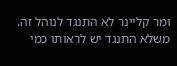ומר קליינר לא התנגד לנוהל זה. משלא התנגד יש לראותו כמי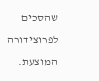שהסכים לפרוצידורה המוצעת.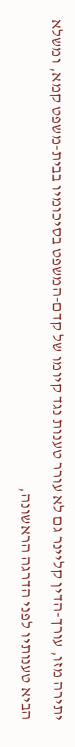יתירה מזו, עורך-הדין קליינר גם לא עורר טענות נגד קיומו של קדם-המשפט בסיכומיו בבית-משפט קמא, ומשלא הביא טענותיו לפני הדרגה הראשונה,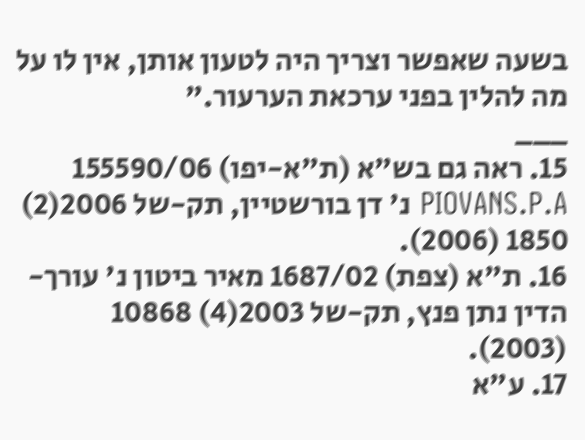בשעה שאפשר וצריך היה לטעון אותן, אין לו על מה להלין בפני ערכאת הערעור."
___
15. ראה גם בש"א (ת"א-יפו) 155590/06 PIOVANS.P.A נ' דן בורשטיין, תק-של 2006(2) 1850 (2006).
16. ת"א (צפת) 1687/02 מאיר ביטון נ' עורך-הדין נתן פנץ, תק-של 2003(4) 10868 (2003).
17. ע"א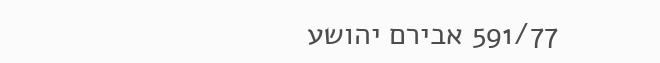591/77 אבירם יהושע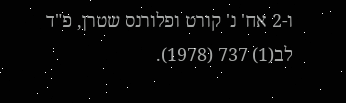ו-2 אח' נ' קורט ופלורנס שטרן, פ"ד לב(1) 737 (1978).